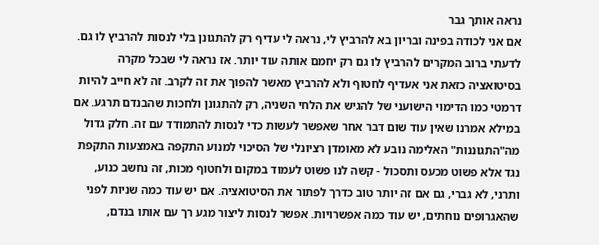נראה אותך גבר
אם אני לכודה בפינה ובריון בא להרביץ לי, נראה לי עדיף רק להתגונן בלי לנסות להרביץ לו גם. לדעתי ברוב המקרים להרביץ לו גם רק יחמם אותה עוד יותר. אז נראה לי שבכל מקרה בסיטואציה כזאת אני אעדיף לחטוף ולא להרביץ מאשר להפוך את זה לקרב. זה לא חייב להיות דרמטי כמו הדימוי הישועני של להגיש את הלחי השניה, רק להתגונן ולחכות שהבנדם תרגע. אם במילא אמרנו שאין עוד שום דבר אחר שאפשר לעשות כדי לנסות להתמודד עם זה. חלק גדול מה"התגוננות" האלימה נובע לא מאומדן רציונלי של הסיכוי למנוע התקפה באמצעות התקפת נגד אלא פשוט מכעס ותסכול - קשה לנו פשוט לעמוד במקום ולחטוף מכות, זה נחשב כנוע, ותרני, לא גברי, גם אם זה יותר טוב כדרך לפתור את הסיטואציה. אם יש עוד כמה שניות לפני שהאגרופים נוחתים, יש עוד כמה אפשרויות. אפשר לנסות ליצור מגע רך עם אותו בנדם,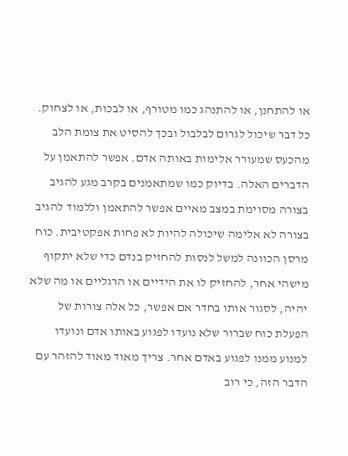או להתחנן, או להתנהג כמו מטורף, או לבכות, או לצחוק. כל דבר שיכול לגרום לבלבול ובכך להסיט את צומת הלב מהכעס שמעורר אלימות באותה אדם. אפשר להתאמן על הדברים האלה. בדיוק כמו שמתאמנים בקרב מגע להגיב בצורה מסוימת במצב מאיים אפשר להתאמן וללמוד להגיב בצורה לא אלימה שיכולה להיות לא פחות אפקטיבית. כוח מרסן הכוונה למשל לנסות להחזיק בנדם כדי שלא יתקוף מישהי אחר, להחזיק לו את הידיים או הרגליים או מה שלא יהיה, לסגור אותו בחדר אם אפשר, כל אלה צורות של הפעלת כוח שברור שלא נועדו לפגוע באותו אדם ונועדו למנוע ממנו לפגוע באדם אחר. צריך מאוד מאוד להזהר עם הדבר הזה, כי רוב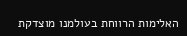האלימות הרווחת בעולמנו מוצדקת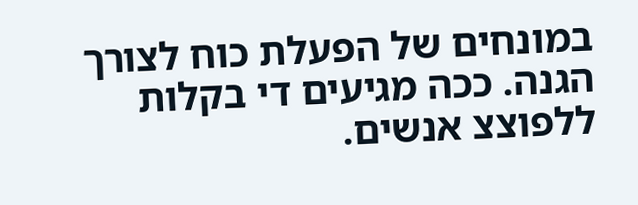במונחים של הפעלת כוח לצורך הגנה. ככה מגיעים די בקלות ללפוצצ אנשים.